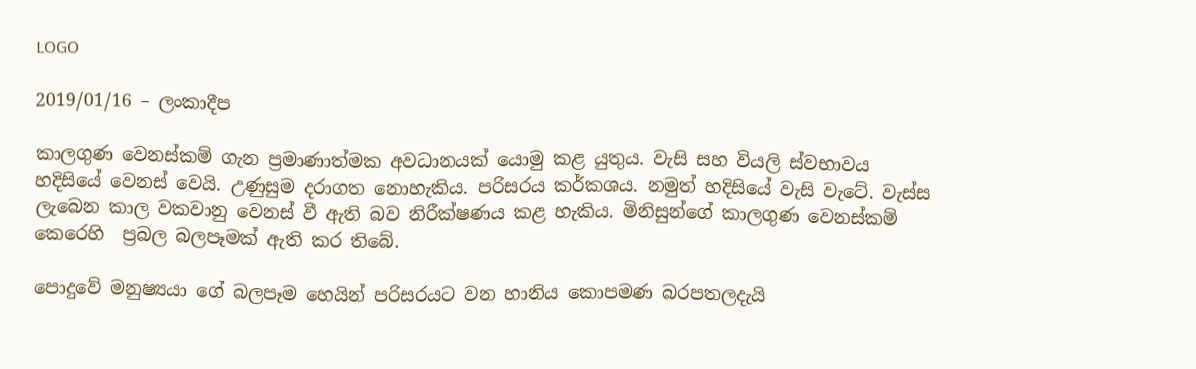LOGO

2019/01/16 – ලංකාදීප

කාලගුණ වෙනස්කම් ගැන ප්‍රමාණාත්මක අවධානයක් යොමු කළ යුතුය. වැසි සහ වියලි ස්වභාවය හදිසියේ වෙනස් වෙයි. උණුසුම දරාගත නොහැකිය. පරිසරය කර්කශය. නමුත් හදිසියේ වැසි වැටේ. වැස්ස ලැබෙන කාල වකවානු වෙනස් වී ඇති බව නිරීක්ෂණය කළ හැකිය. මිනිසුන්ගේ කාලගුණ වෙනස්කම් කෙරෙහි  ප්‍රබල බලපෑමක් ඇති කර තිබේ.

පොදුවේ මනුෂ්‍යයා ගේ බලපෑම හෙයින් පරිසරයට වන හානිය කොපමණ බරපතලදැයි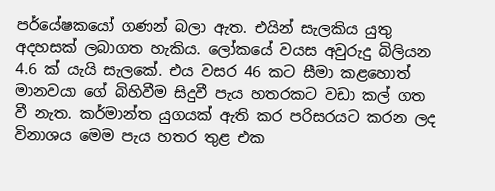පර්යේෂකයෝ ගණන් බලා ඇත. එයින් සැලකිය යුතු අදහසක් ලබාගත හැකිය. ලෝකයේ වයස අවුරුදු බිලියන 4.6 ක් යැයි සැලකේ. එය වසර 46 කට සීමා කළහොත් මානවයා ගේ බිහිවීම සිදුවී පැය හතරකට වඩා කල් ගත වී නැත. කර්මාන්ත යුගයක් ඇති කර පරිසරයට කරන ලද විනාශය මෙම පැය හතර තුළ එක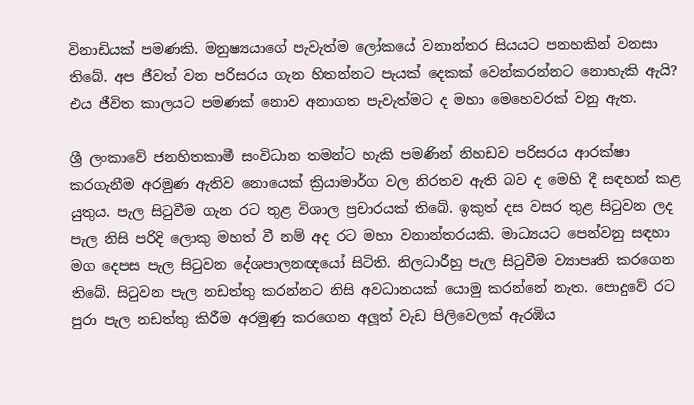විනාඩියක් පමණකි. මනුෂ්‍යයාගේ පැවැත්ම ලෝකයේ වනාන්තර සියයට පනහකින් වනසා තිබේ. අප ජීවත් වන පරිසරය ගැන හිතන්නට පැයක් දෙකක් වෙන්කරන්නට නොහැකි ඇයි? එය ජීවිත කාලයට පමණක් නොව අනාගත පැවැත්මට ද මහා මෙහෙවරක් වනු ඇත.

ශ්‍රී ලංකාවේ ජනහිතකාමී සංවිධාන තමන්ට හැකි පමණින් නිහඩව පරිසරය ආරක්ෂා කරගැනීම අරමුණ ඇතිව නොයෙක් ක්‍රියාමාර්ග වල නිරතව ඇති බව ද මෙහි දී සඳහන් කළ යුතුය. පැල සිටුවීම ගැන රට තුළ විශාල ප්‍රචාරයක් තිබේ. ඉකුත් දස වසර තුළ සිටුවන ලද පැල නිසි පරිදි ලොකු මහත් වී නම් අද රට මහා වනාන්තරයකි. මාධ්‍යයට පෙන්වනු සඳහා මග දෙපස පැල සිටුවන දේශපාලනඥයෝ සිටිති. නිලධාරීහු පැල සිටුවීම ව්‍යාපෘති කරගෙන තිබේ. සිටුවන පැල නඩත්තු කරන්නට නිසි අවධානයක් යොමු කරන්නේ නැත. පොදුවේ රට පුරා පැල නඩත්තු කිරීම අරමුණු කරගෙන අලූත් වැඩ පිලිවෙලක් ඇරඹිය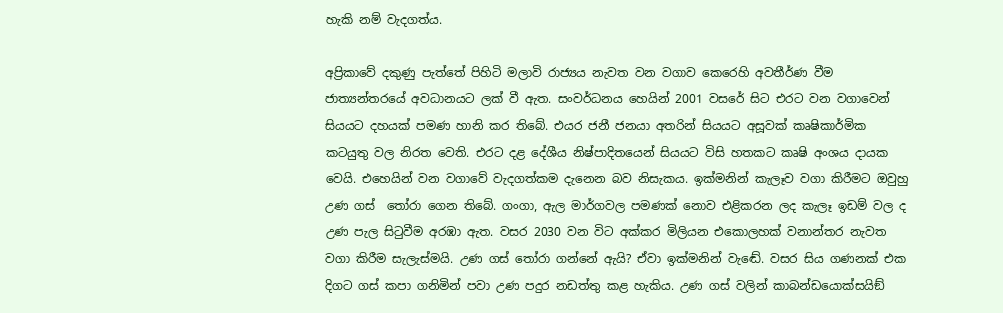හැකි නම් වැදගත්ය.

අප්‍රිකාවේ දකුණු පැත්තේ පිහිටි මලාවි රාජ්‍යය නැවත වන වගාව කෙරෙහි අවතීර්ණ වීම ජාත්‍යන්තරයේ අවධානයට ලක් වී ඇත. සංවර්ධනය හෙයින් 2001 වසරේ සිට එරට වන වගාවෙන් සියයට දහයක් පමණ හානි කර තිබේ. එයර ජනී ජනයා අතරින් සියයට අසූවක් කෘෂිකාර්මික කටයුතු වල නිරත වෙති. එරට දළ දේශීය නිෂ්පාදිතයෙන් සියයට විසි හතකට කෘෂි අංශය දායක වෙයි. එහෙයින් වන වගාවේ වැදගත්කම දැනෙන බව නිසැකය. ඉක්මනින් කැලෑව වගා කිරීමට ඔවුහු උණ ගස්  තෝරා ගෙන තිබේ. ගංගා, ඇල මාර්ගවල පමණක් නොව එළිකරන ලද කැලෑ ඉඩම් වල ද උණ පැල සිටුවීම අරඹා ඇත. වසර 2030 වන විට අක්කර මිලියන එකොලහක් වනාන්තර නැවත වගා කිරීම සැලැස්මයි. උණ ගස් තෝරා ගන්නේ ඇයි? ඒවා ඉක්මනින් වැඬේ. වසර සිය ගණනක් එක දිගට ගස් කපා ගනිමින් පවා උණ පදුර නඩත්තු කළ හැකිය. උණ ගස් වලින් කාබන්ඩයොක්සයිඞ්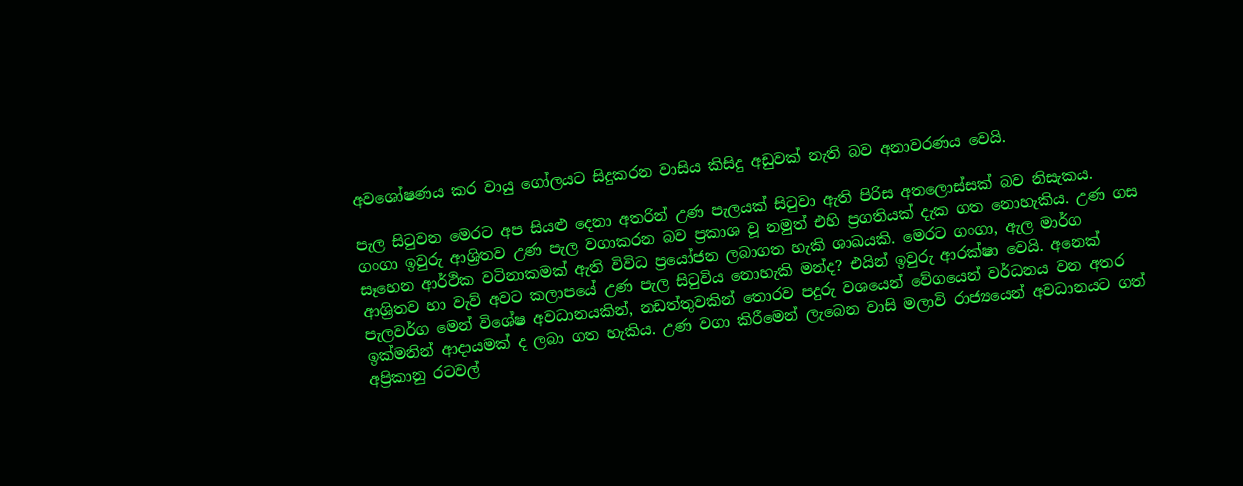අවශෝෂණය කර වායු ගෝලයට සිදුකරන වාසිය කිසිදු අඩුවක් නැති බව අනාවරණය වෙයි.

පැල සිටුවන මෙරට අප සියළු දෙනා අතරින් උණ පැලයක් සිටුවා ඇති පිරිස අතලොස්සක් බව නිසැකය. ගංගා ඉවුරු ආශ්‍රිතව උණ පැල වගාකරන බව ප්‍රකාශ වූ නමුත් එහි ප්‍රගතියක් දැක ගත නොහැකිය. උණ ගස සෑහෙන ආර්ථික වටිනාකමක් ඇති විවිධ ප්‍රයෝජන ලබාගත හැකි ශාඛයකි. මෙරට ගංගා, ඇල මාර්ග ආශ්‍රිතව හා වැව් අවට කලාපයේ උණ පැල සිටුවිය නොහැකි මන්ද? එයින් ඉවුරු ආරක්ෂා වෙයි. අනෙක් පැලවර්ග මෙන් විශේෂ අවධානයකින්, නඩත්තුවකින් තොරව පදුරු වශයෙන් වේගයෙන් වර්ධනය වන අතර ඉක්මනින් ආදායමක් ද ලබා ගත හැකිය. උණ වගා කිරීමෙන් ලැබෙන වාසි මලාවි රාජ්‍යයෙන් අවධානයට ගත් අප්‍රිකානු රටවල්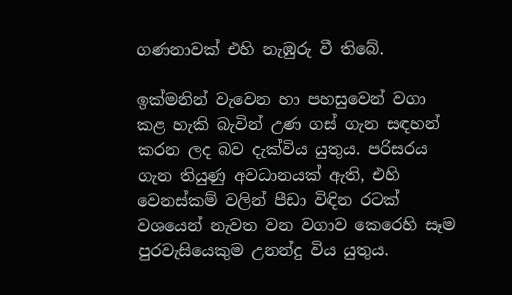ගණනාවක් එහි නැඹුරු වී තිබේ.

ඉක්මනින් වැවෙන හා පහසුවෙන් වගා කළ හැකි බැවින් උණ ගස් ගැන සඳහන් කරන ලද බව දැක්විය යුතුය. පරිසරය ගැන තියුණු අවධානයක් ඇති, එහි වෙනස්කම් වලින් පීඩා විඳින රටක් වශයෙන් නැවත වන වගාව කෙරෙහි සෑම පුරවැසියෙකුම උනන්දු විය යුතුය.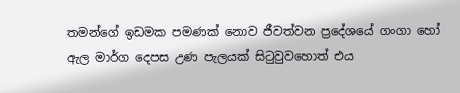තමන්ගේ ඉඩමක පමණක් නොව ජීවත්වන ප්‍රදේශයේ ගංගා හෝ ඇල මාර්ග දෙපස උණ පැලයක් සිටුවුවහොත් එය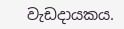වැඩදායකය.